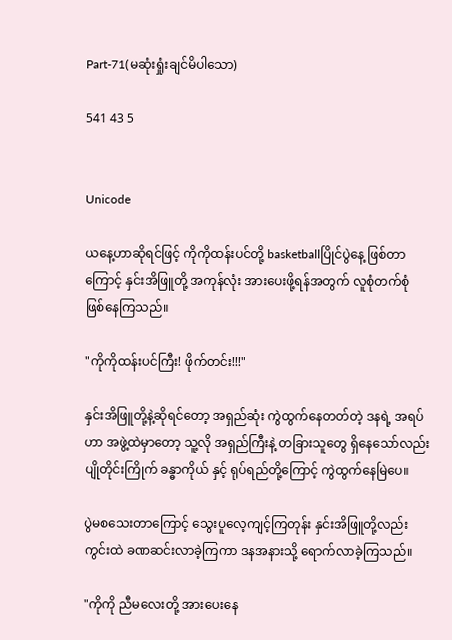Part-71(မဆုံးရှုံးချင်မိပါသော)

541 43 5


Unicode

ယနေ့ဟာဆိုရင်ဖြင့် ကိုကိုထန်းပင်တို့ basketballပြိုင်ပွဲနေ့ ဖြစ်တာကြောင့် နှင်းအိဖြူတို့ အကုန်လုံး အားပေးဖို့ရန်အတွက် လူစုံတက်စုံ ဖြစ်နေကြသည်။

"ကိုကိုထန်းပင်ကြီး! ဖိုက်တင်း!!!"

နှင်းအိဖြူတို့နဲ့ဆိုရင်တော့ အရှည်ဆုံး ကွဲထွက်နေတတ်တဲ့ ဒနရဲ့ အရပ်ဟာ အဖွဲ့ထဲမှာတော့ သူ့လို အရှည်ကြီးနဲ့ တခြားသူတွေ ရှိနေသော်လည်း ပျိုတိုင်းကြိုက် ခန္ဓာကိုယ် နှင့် ရုပ်ရည်တို့ကြောင့် ကွဲထွက်နေမြဲပေ။

ပွဲမစသေးတာကြောင့် သွေးပူလေ့ကျင့်ကြတုန်း နှင်းအိဖြူတို့လည်း ကွင်းထဲ ခဏဆင်းလာခဲ့ကြကာ ဒနအနားသို့ ရောက်လာခဲ့ကြသည်။

"ကိုကို ညီမလေးတို့ အားပေးနေ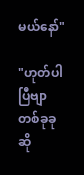မယ်နော်"

"ဟုတ်ပါပြီဗျာ တစ်ခုခုဆို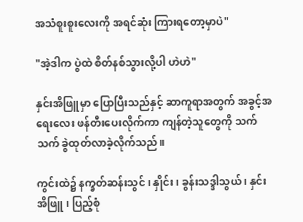အသံစူးစူးလေးကို အရင်ဆုံး ကြားရတော့မှာပဲ"

"အဲ့ဒါက ပွဲထဲ စိတ်နစ်သွားလို့ပါ ဟဲဟဲ"

နှင်းအိဖြူမှာ ပြောပြီးသည်နှင့် ဆာကူရာအတွက် အခွင့်အရေးလေး ဖန်တီးပေးလိုက်ကာ ကျန်တဲ့သူတွေကို သက်သက် ခွဲထုတ်လာခဲ့လိုက်သည်။

ကွင်းထဲ၌ နက္ခတ်ဆန်းသွင် ၊ နှိုင်း ၊ ခွန်းသဒ္ဒါသွယ် ၊ နှင်းအိဖြူ ၊ ပြည့်စုံ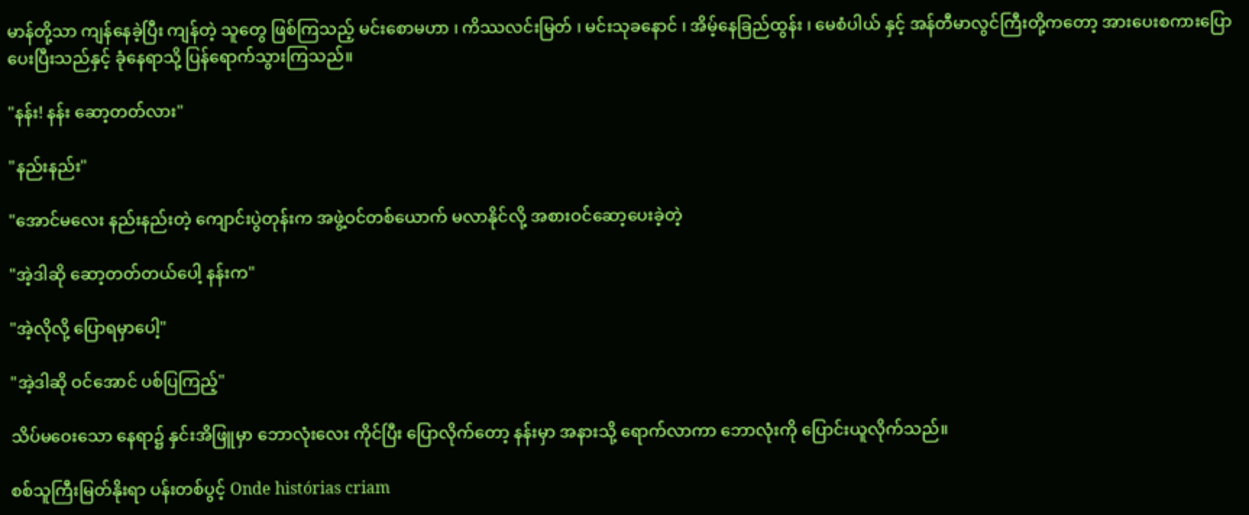မာန်တို့သာ ကျန်နေခဲ့ပြီး ကျန်တဲ့ သူတွေ ဖြစ်ကြသည့် မင်းစောမဟာ ၊ ကိဿလင်းမြတ် ၊ မင်းသုခနောင် ၊ အိမ့်နေခြည်ထွန်း ၊ မေစံပါယ် နှင့် အန်တီမာလွင်ကြီးတို့ကတော့ အားပေးစကားပြောပေးပြီးသည်နှင့် ခုံနေရာသို့ ပြန်ရောက်သွားကြသည်။

"နန်း! နန်း ဆော့တတ်လား"

"နည်းနည်း"

"အောင်မလေး နည်းနည်းတဲ့ ကျောင်းပွဲတုန်းက အဖွဲ့ဝင်တစ်ယောက် မလာနိုင်လို့ အစားဝင်ဆော့ပေးခဲ့တဲ့

"အဲ့ဒါဆို ဆော့တတ်တယ်ပေါ့ နန်းက"

"အဲ့လိုလို့ ပြောရမှာပေါ့"

"အဲ့ဒါဆို ဝင်အောင် ပစ်ပြကြည့်"

သိပ်မဝေးသော နေရာ၌ နှင်းအိဖြူမှာ ဘောလုံးလေး ကိုင်ပြီး ပြောလိုက်တော့ နန်းမှာ အနားသို့ ရောက်လာကာ ဘောလုံးကို ပြောင်းယူလိုက်သည်။

စစ်သူကြီးမြတ်နိုးရာ ပန်းတစ်ပွင့် Onde histórias criam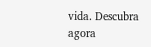vida. Descubra agora